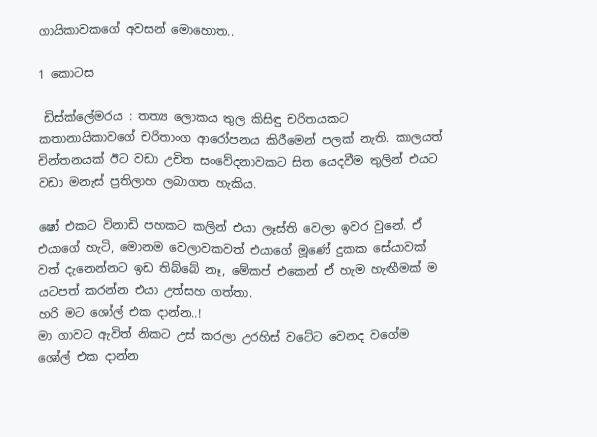ගායිකාවකගේ අවසන් මොහොත..

1 කොටස

 ඩිස්ක්ලේමරය : තත්‍ය ලොකය තුල කිසිඳු චරිතයකට කතානායිකාවගේ චරිතාංග ආරෝපනය කිරීමෙන් පලක් නැති. කාලයත් චින්තනයක් ඊට වඩා උචිත සංවේදනාවකට සිත යෙදවීම තුලින් එයට වඩා මනැස් ප්‍රතිලාහ ලබාගත හැකිය.

ෂෝ එකට විනාඩි පහකට කලින් එයා ලෑස්ති වෙලා ඉවර වුනේ. ඒ එයාගේ හැටි, මොනම වෙලාවකවත් එයාගේ මූණේ දුකක සේයාවක් වත් දැනෙන්නට ඉඩ තිබ්බේ නෑ, මේකප් එකෙන් ඒ හැම හැඟීමක් ම යටපත් කරන්න එයා උත්සහ ගත්තා.
හරි මට ශෝල් එක දාන්න..!
මා ගාවට ඇවිත් නිකට උස් කරලා උරහිස් වටේට වෙනද වගේම ශෝල් එක දාන්න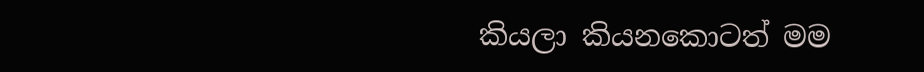කියලා කියනකොටත් මම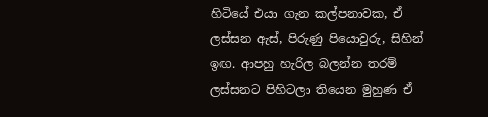හිටියේ එයා ගැන කල්පනාවක, ඒ ලස්සන ඇස්, පිරුණු පියොවුරු, සිහින් ඉඟ. ආපහු හැරිල බලන්න තරම් ලස්සනට පිහිටලා තියෙන මුහුණ ඒ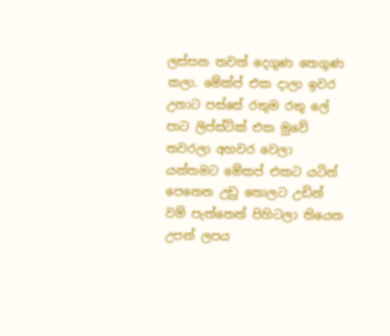ලස්සන තවත් දෙගුණ තෙගුණ කලා. මේක්ප් එක දාලා ඉවර උනාට පස්සේ රතුම රතු ලේ පාට ලිප්ස්ටික් එක මුවේ තවරලා අහවර වෙලා යන්තමට මේකප් එකට යටින් පෙනෙන උඩු තොලට උඩින් වම් පැත්තෙන් පිහිටලා තියෙන උපන් ලපය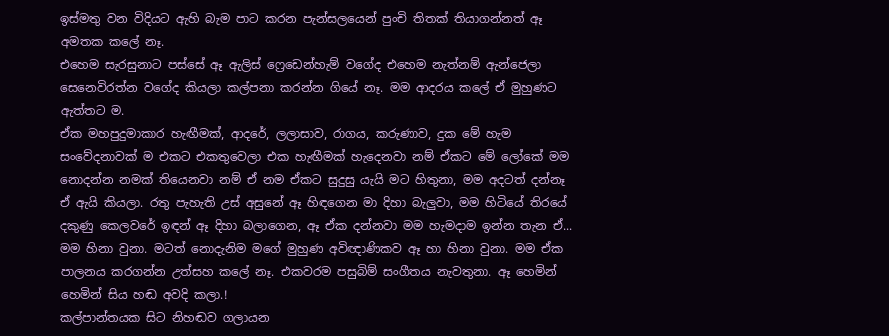ඉස්මතු වන විදියට ඇහි බැම පාට කරන පැන්සලයෙන් පුංචි තිතක් තියාගන්නත් ඈ අමතක කලේ නෑ.
එහෙම සැරසුනාට පස්සේ ඈ ඇලිස් ෆ්‍රෙඩෙන්හැම් වගේද එහෙම නැත්නම් ඇන්ජෙලා සෙනෙවිරත්න වගේද කියලා කල්පනා කරන්න ගියේ නෑ. මම ආදරය කලේ ඒ මුහුණට ඇත්තට ම.
ඒක මහපුදුමාකාර හැඟීමක්, ආදරේ, ලලාසාව, රාගය, කරුණාව, දුක මේ හැම සංවේදනාවක් ම එකට එකතුවෙලා එක හැඟීමක් හැදෙනවා නම් ඒකට මේ ලෝකේ මම නොදන්න නමක් තියෙනවා නම් ඒ නම ඒකට සුදුසු යැයි මට හිතුනා, මම අදටත් දන්නෑ ඒ ඇයි කියලා. රතු පැහැති උස් අසුනේ ඈ හිඳගෙන මා දිහා බැලුවා, මම හිටියේ තිරයේ දකුණු කෙලවරේ ඉඳන් ඈ දිහා බලාගෙන, ඈ ඒක දන්නවා මම හැමදාම ඉන්න තැන ඒ...
මම හිනා වුනා. මටත් නොදැනිම මගේ මුහුණ අවිඥාණිකව ඈ හා හිනා වුනා. මම ඒක පාලනය කරගන්න උත්සහ කලේ නෑ. එකවරම පසුබිම් සංගීතය නැවතුනා. ඈ හෙමින් හෙමින් සිය හඬ අවදි කලා.!
කල්පාන්තයක සිට නිහඬව ගලායන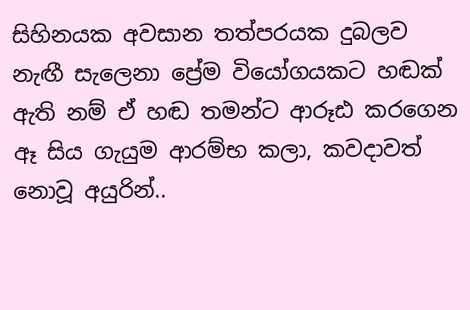සිහිනයක අවසාන තත්පරයක දුබලව නැඟී සැලෙනා ප්‍රේම වියෝගයකට හඬක් ඇති නම් ඒ හඬ තමන්ට ආරූඪ කරගෙන ඈ සිය ගැයුම ආරම්භ කලා, කවදාවත් නොවූ අයුරින්..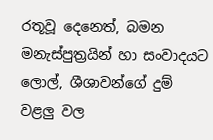රතූවූ දෙනෙත්, බමන මනැස්පුත්‍රයින් හා සංවාදයට ලොල්, ශීශාවන්ගේ දුම් වළලු වල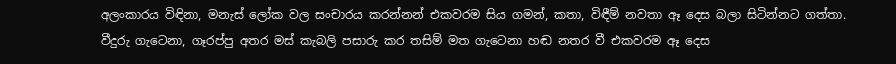අලංකාරය විඳිනා, මනැස් ලෝක වල සංචාරය කරන්නන් එකවරම සිය ගමන්, කතා, විඳීම් නවතා ඈ දෙස බලා සිටින්නට ගත්තා. වීදුරු ගැටෙනා, ගෑරප්පු අතර මස් කැබලි පසාරු කර තසිම් මත ගැටෙනා හඬ නතර වී එකවරම ඈ දෙස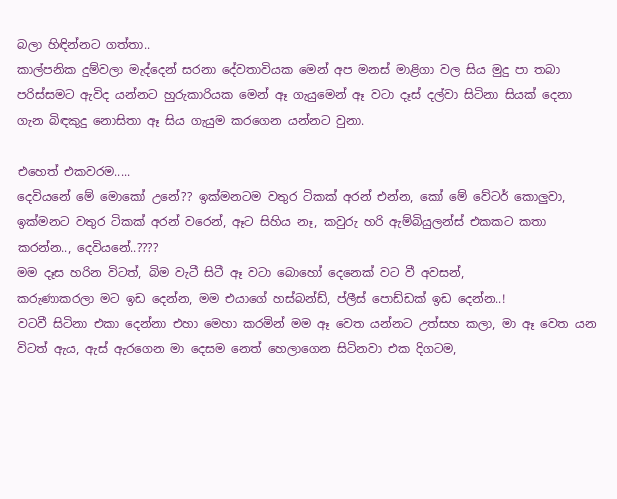බලා හිඳින්නට ගත්තා..
කාල්පනික දුම්වලා මැද්දෙන් සරනා දේවතාවියක මෙන් අප මනස් මාළිගා වල සිය මුදු පා තබා පරිස්සමට ඇවිද යන්නට හුරුකාරියක මෙන් ඈ ගැයුමෙන් ඈ වටා දෑස් දල්වා සිටිනා සියක් දෙනා ගැන බිඳකුදු නොසිතා ඈ සිය ගැයුම කරගෙන යන්නට වුනා.

එහෙත් එකවරම.....
දෙවියනේ මේ මොකෝ උනේ?? ඉක්මනටම වතුර ටිකක් අරන් එන්න, කෝ මේ වේටර් කොලුවා, ඉක්මනට වතුර ටිකක් අරන් වරෙන්, ඈට සිහිය නෑ, කවුරු හරි ඇම්බියුලන්ස් එකකට කතා කරන්න.., දෙවියනේ..????
මම දෑස හරින විටත්, බිම වැටී සිටී ඈ වටා බොහෝ දෙනෙක් වට වී අවසන්,
කරුණාකරලා මට ඉඩ දෙන්න, මම එයාගේ හස්බන්ඩ්, ප්ලීස් පොඩ්ඩක් ඉඩ දෙන්න..!
වටවී සිටිනා එකා දෙන්නා එහා මෙහා කරමින් මම ඈ වෙත යන්නට උත්සහ කලා, මා ඈ වෙත යන විටත් ඇය, ඇස් ඇරගෙන මා දෙසම නෙත් හෙලාගෙන සිටිනවා එක දිගටම,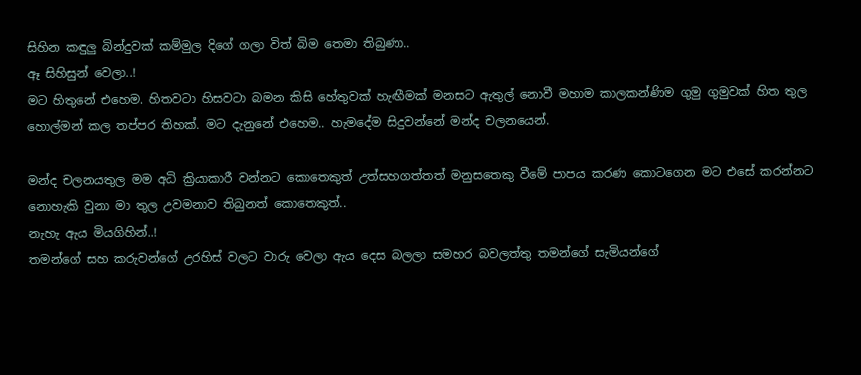සිහින කඳුලු බින්දුවක් කම්මුල දිගේ ගලා විත් බිම තෙමා තිබුණා..
ඈ සිහිසුන් වෙලා..!
මට හිතුනේ එහෙම. හිතවටා හිසවටා බමන කිසි හේතුවක් හැඟීමක් මනසට ඇතුල් නොවී මහාම කාලකන්ණිම ගුමු ගුමුවක් හිත තුල හොල්මන් කල තප්පර තිහක්. මට දැනුනේ එහෙම.. හැමදේම සිදුවන්නේ මන්ද චලනයෙන්.

මන්ද චලනයතුල මම අධි ක්‍රියාකාරී වන්නට කොතෙකුත් උත්සහගත්තත් මනුසතෙකු වීමේ පාපය කරණ කොටගෙන මට එසේ කරන්නට නොහැකි වුනා මා තුල උවමනාව තිබුනත් කොතෙකුත්..
නැහැ ඇය මියගිහින්..!
තමන්ගේ සහ කරුවන්ගේ උරහිස් වලට වාරු වෙලා ඇය දෙස බලලා සමහර බවලත්තු තමන්ගේ සැමියන්ගේ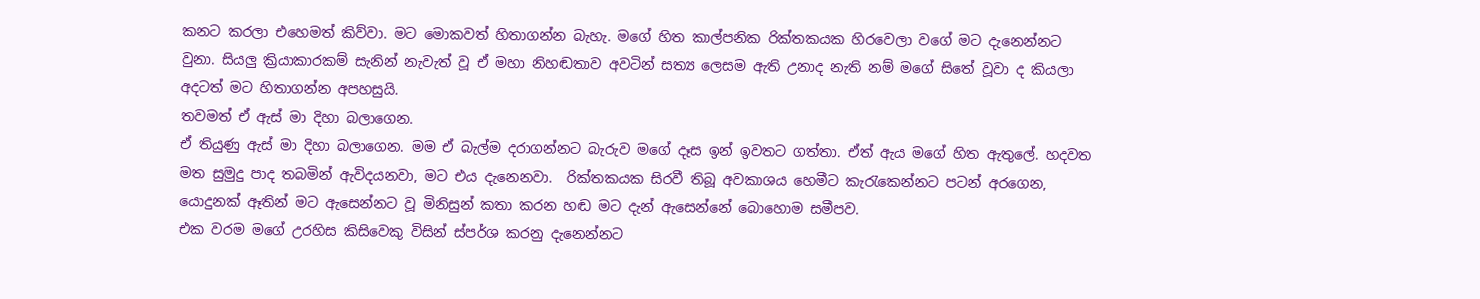කනට කරලා එහෙමත් කිව්වා. මට මොකවත් හිතාගන්න බැහැ. මගේ හිත කාල්පනික රික්තකයක හිරවෙලා වගේ මට දැනෙන්නට වුනා. සියලු ක්‍රියාකාරකම් සැනින් නැවැත් වූ ඒ මහා නිහඬතාව අවටින් සත්‍ය ලෙසම ඇති උනාද නැති නම් මගේ සිතේ වූවා ද කියලා අදටත් මට හිතාගන්න අපහසුයි.
තවමත් ඒ ඇස් මා දිහා බලාගෙන.
ඒ තියුණු ඇස් මා දිහා බලාගෙන. මම ඒ බැල්ම දරාගන්නට බැරුව මගේ දෑස ඉන් ඉවතට ගත්තා. ඒත් ඇය මගේ හිත ඇතුලේ. හදවත මත සුමුදු පාද තබමින් ඇවිදයනවා, මට එය දැනෙනවා.  රික්තකයක සිරවී තිබූ අවකාශය හෙමීට කැරැකෙන්නට පටන් අරගෙන, යොදුනක් ඈතින් මට ඇසෙන්නට වූ මිනිසුන් කතා කරන හඬ මට දැන් ඇසෙන්නේ බොහොම සමීපව.
එක වරම මගේ උරහිස කිසිවෙකු විසින් ස්පර්ශ කරනු දැනෙන්නට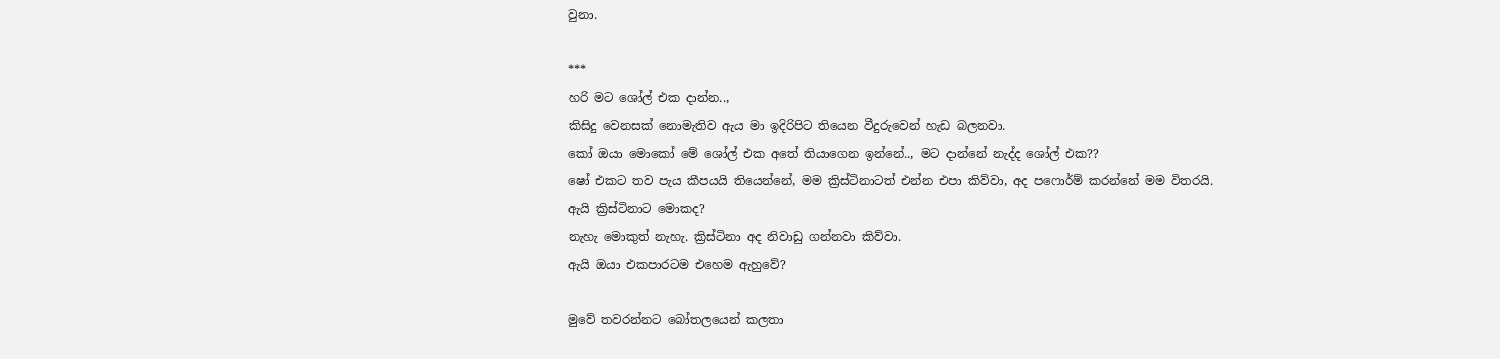වුනා.

***
හරි මට ශෝල් එක දාන්න..,
කිසිදු වෙනසක් නොමැතිව ඇය මා ඉදිරිපිට තියෙන වීදුරුවෙන් හැඩ බලනවා.
කෝ ඔයා මොකෝ මේ ශෝල් එක අතේ තියාගෙන ඉන්නේ.., මට දාන්නේ නැද්ද ශෝල් එක??
ෂෝ එකට තව පැය කීපයයි තියෙන්නේ, මම ක්‍රිස්ටිනාටත් එන්න එපා කිව්වා, අද පෆොර්ම් කරන්නේ මම විතරයි.
ඇයි ක්‍රිස්ටිනාට මොකද?
නැහැ මොකුත් නැහැ. ක්‍රිස්ටිනා අද නිවාඩු ගන්නවා කිව්වා.
ඇයි ඔයා එකපාරටම එහෙම ඇහුවේ?

මුවේ තවරන්නට බෝතලයෙන් කලතා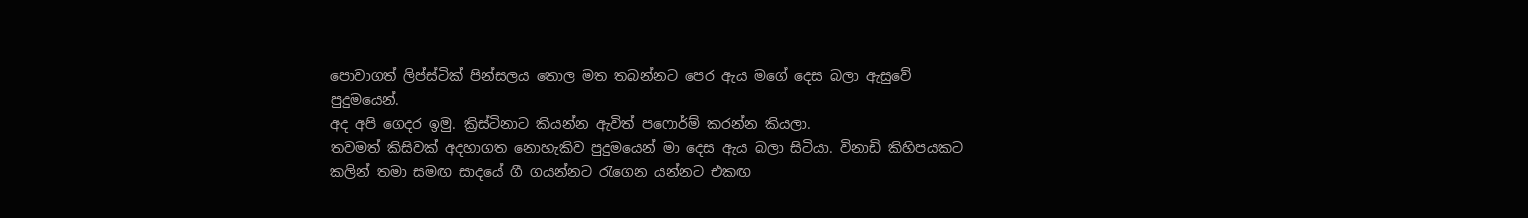පොවාගත් ලිප්ස්ටික් පින්සලය තොල මත තබන්නට පෙර ඇය මගේ දෙස බලා ඇසුවේ පුදුමයෙන්.
අද අපි ගෙදර ඉමු. ක්‍රිස්ටිනාට කියන්න ඇවිත් පෆොර්ම් කරන්න කියලා.
තවමත් කිසිවක් අදහාගත නොහැකිව පුදුමයෙන් මා දෙස ඇය බලා සිටියා. විනාඩි කිහිපයකට කලින් තමා සමඟ සාදයේ ගී ගයන්නට රැගෙන යන්නට එකඟ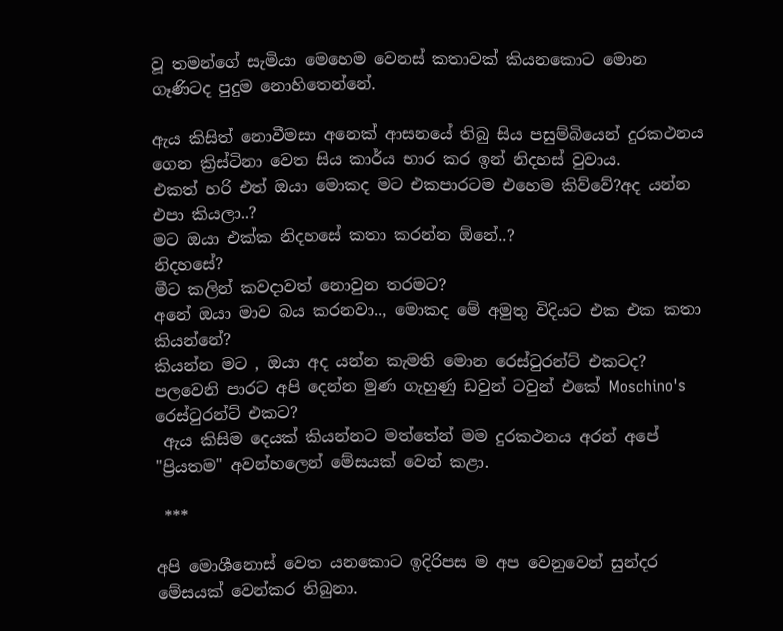වූ තමන්ගේ සැමියා මෙහෙම වෙනස් කතාවක් කියනකොට මොන ගෑණිටද පුදුම නොහිතෙන්නේ.

ඇය කිසිත් නොවීමසා අනෙක් ආසනයේ තිබු සිය පසුම්බියෙන් දුරකථනය ගෙන ක්‍රිස්ටිනා වෙත සිය කාර්ය භාර කර ඉන් නිදහස් වුවාය.
එකත් හරි එත් ඔයා මොකද මට එකපාරටම එහෙම කිව්වේ?අද යන්න එපා කියලා..?
මට ඔයා එක්ක නිදහසේ කතා කරන්න ඕනේ..?
නිදහසේ?
මීට කලින් කවදාවත් නොවුන තරමට?
අනේ ඔයා මාව බය කරනවා.., මොකද මේ අමුතු විදියට එක එක කතා කියන්නේ?
කියන්න මට , ඔයා අද යන්න කැමති මොන රෙස්ටුරන්ට් එකටද?
පලවෙනි පාරට අපි දෙන්න මුණ ගැහුණු ඩවුන් ටවුන් එකේ Moschino's රෙස්ටුරන්ට් එකට?
 ඇය කිසිම දෙයක් කියන්නට මත්තේන් මම දුරකථනය අරන් අපේ "ප්‍රියතම" අවන්හලෙන් මේසයක් වෙන් කළා.

 ***

අපි මොශීනොස් වෙත යනකොට ඉදිරිපස ම අප වෙනුවෙන් සුන්දර මේසයක් වෙන්කර තිබුනා.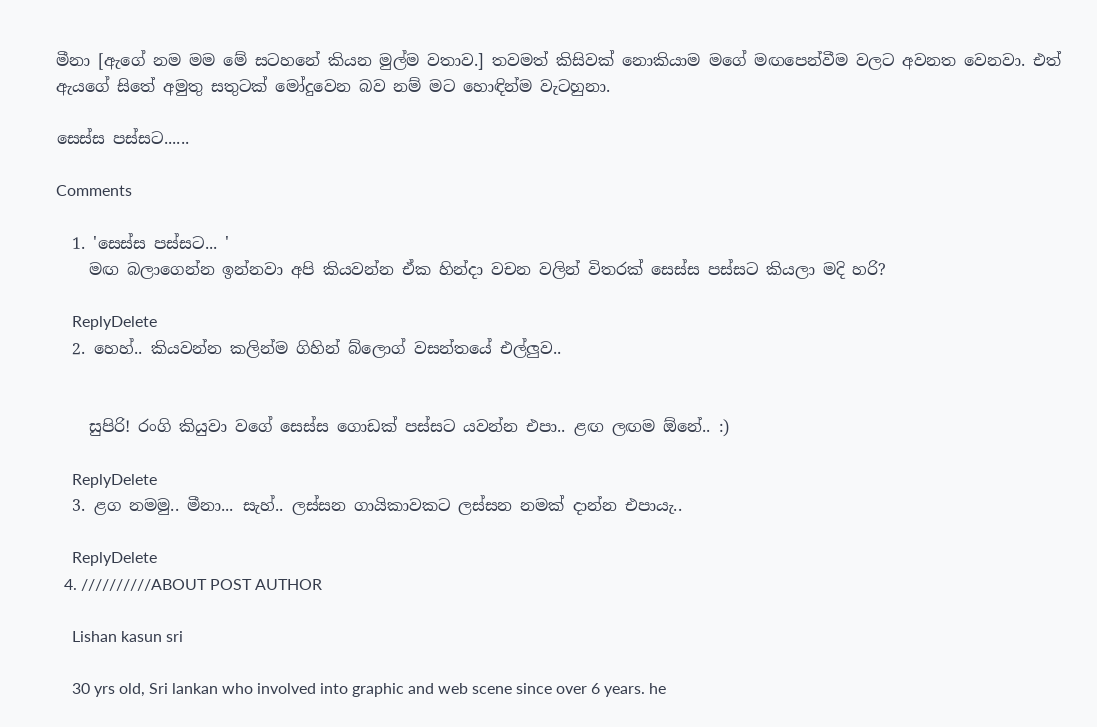මීනා [ඇගේ නම මම මේ සටහනේ කියන මුල්ම වතාව.] තවමත් කිසිවක් නොකියාම මගේ මඟපෙන්වීම වලට අවනත වෙනවා. එත් ඇයගේ සිතේ අමුතු සතුටක් මෝදුවෙන බව නම් මට හොඳින්ම වැටහුනා.

සෙස්ස පස්සට......

Comments

  1. 'සෙස්ස පස්සට... '
    මඟ බලාගෙන්න ඉන්නවා අපි කියවන්න ඒක හින්දා වචන වලින් විතරක් සෙස්ස පස්සට කියලා මදි හරි?

    ReplyDelete
  2. හෙහ්.. කියවන්න කලින්ම ගිහින් බ්ලොග් වසන්තයේ එල්ලුව..


    සුපිරි! රංගි කියුවා වගේ සෙස්ස ගොඩක් පස්සට යවන්න එපා.. ළඟ ලඟම ඕනේ.. :)

    ReplyDelete
  3. ළග නමමු.. මීනා... සැහ්.. ලස්සන ගායිකාවකට ලස්සන නමක් දාන්න එපායැ..

    ReplyDelete
  4. //////////ABOUT POST AUTHOR

    Lishan kasun sri

    30 yrs old, Sri lankan who involved into graphic and web scene since over 6 years. he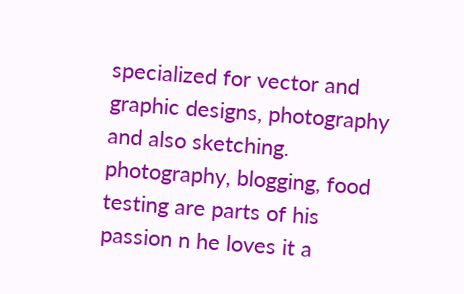specialized for vector and graphic designs, photography and also sketching. photography, blogging, food testing are parts of his passion n he loves it a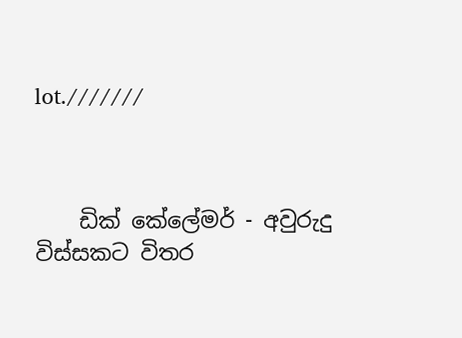lot.///////



    ඩික් කේලේමර් - අවුරුදු විස්සකට විතර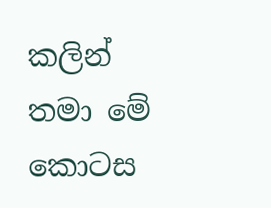කලින් තමා මේ කොටස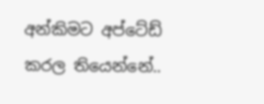අන්කිමට අප්ටේඩ් කරල තියෙන්නේ..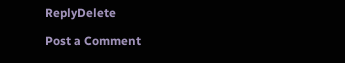ReplyDelete

Post a Comment